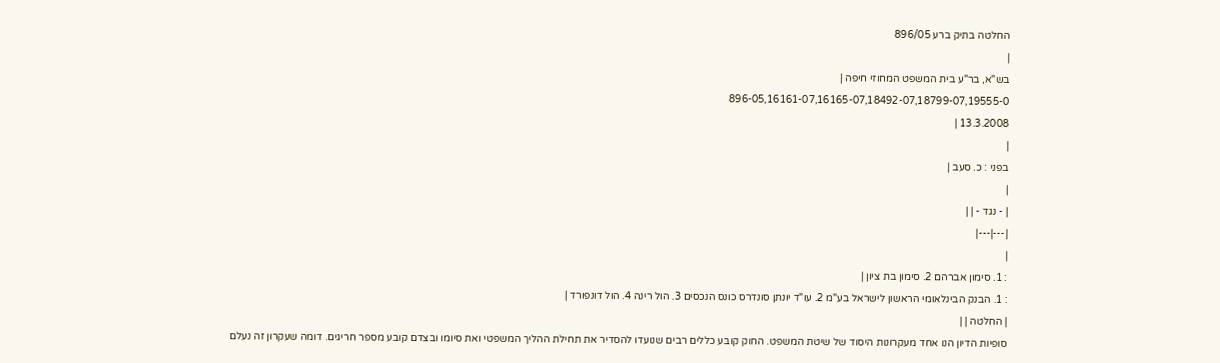החלטה בתיק ברע 896/05
|
בש"א, בר"ע בית המשפט המחוזי חיפה |
896-05,16161-07,16165-07,18492-07,18799-07,19555-0
13.3.2008 |
|
בפני : כ. סעב |
|
| - נגד - | |
|---|---|
|
: 1. סימון אברהם 2. סימון בת ציון |
: 1. הבנק הבינלאומי הראשון לישראל בע"מ 2. עו"ד יונתן סונדרס כונס הנכסים 3. הול רינה 4. הול דונפורד |
| החלטה | |
סופיות הדיון הנו אחד מעקרונות היסוד של שיטת המשפט. החוק קובע כללים רבים שנועדו להסדיר את תחילת ההליך המשפטי ואת סיומו ובצדם קובע מספר חריגים. דומה שעקרון זה נעלם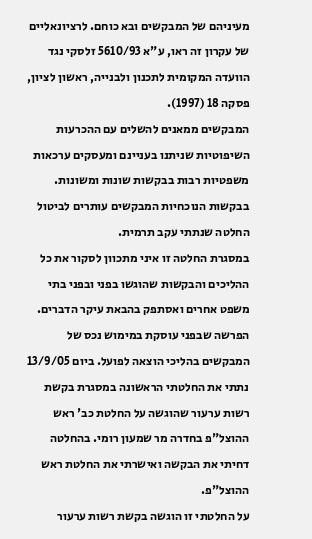מעיניהם של המבקשים ובא כוחם. לרציונאליים של עקרון זה ראו, ע"א 5610/93 זלסקי נגד הוועדה המקומית לתכנון ולבנייה, ראשון לציון, פסקה 18 (1997).
המבקשים ממאנים להשלים עם ההכרעות השיפוטיות שניתנו בעניינם ומעסקים ערכאות משפטיות רבות בבקשות שונות ומשונות. בבקשות הנוכחיות המבקשים עותרים לביטול החלטה שנתתי עקב תרמית.
במסגרת החלטה זו איני מתכוון לסקור את כל ההליכים והבקשות שהוגשו בפני ובפני בתי משפט אחרים ואסתפק בהבאת עיקר הדברים.
הפרשה שבפני עוסקת במימוש נכס של המבקשים בהליכי הוצאה לפועל. ביום 13/9/05 נתתי את החלטתי הראשונה במסגרת בקשת רשות ערעור שהוגשה על החלטת כב' ראש ההוצל"פ בחדרה מר שמעון רומי. בהחלטה דחיתי את הבקשה ואישרתי את החלטת ראש ההוצל"פ.
על החלטתי זו הוגשה בקשת רשות ערעור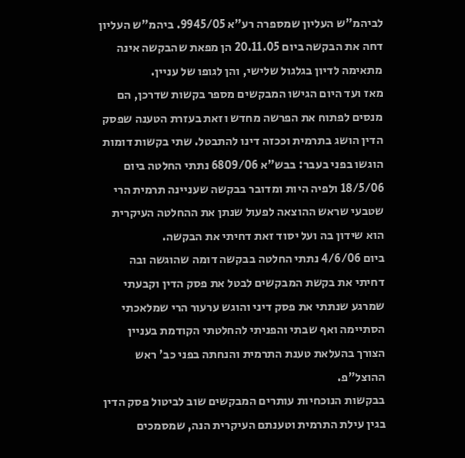לביהמ"ש העליון שמספרה רע"א 9945/05. ביהמ"ש העליון דחה את הבקשה ביום 20.11.05 הן מפאת שהבקשה אינה מתאימה לדיון בגלגול שלישי, והן לגופו של עניין.
מאז ועד היום הגישו המבקשים מספר בקשות שדרכן, הם מנסים לפתוח את הפרשה מחדש וזאת בעזרת הטענה שפסק הדין הושג בתרמית וככזה דינו להתבטל. שתי בקשות דומות הוגשו בפני בעבר: בבש"א 6809/06 נתתי החלטה ביום 18/5/06 ולפיה היות ומדובר בבקשה שעניינה תרמית הרי שטבעי שראש ההוצאה לפעול שנתן את ההחלטה העיקרית הוא שידון בה ועל יסוד זאת דחיתי את הבקשה.
ביום 4/6/06 נתתי החלטה בבקשה דומה שהוגשה ובה דחיתי את בקשת המבקשים לבטל את פסק הדין וקבעתי שמרגע שנתתי את פסק דיני והוגש ערעור הרי שמלאכתי הסתיימה ואף שבתי והפניתי להחלטתי הקודמת בעניין הצורך בהעלאת טענת התרמית והנחתה בפני כב' ראש ההוצל"פ.
בבקשות הנוכחיות עותרים המבקשים שוב לביטול פסק הדין בגין עילת התרמית וטענתם העיקרית הנה, שמסמכים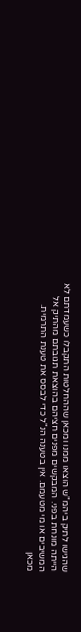שהגישו לתיק ביהמ"ש הוצאו ממנו ומכאן שההחלטות התקבלו כשעמדתם לא הייתה מונחת בפני. המבקשים מפנים חציהם בהוצאת תגובתם מהתיק אל המשיבים או מי מטעמם. אין בטענה הנ"ל כדי לבסס את טענת התרמית.
מכאן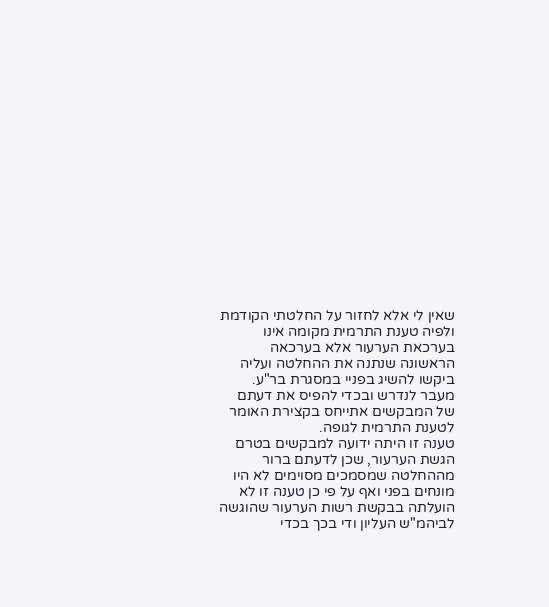שאין לי אלא לחזור על החלטתי הקודמת ולפיה טענת התרמית מקומה אינו בערכאת הערעור אלא בערכאה הראשונה שנתנה את ההחלטה ועליה ביקשו להשיג בפניי במסגרת בר"ע.
מעבר לנדרש ובכדי להפיס את דעתם של המבקשים אתייחס בקצירת האומר לטענת התרמית לגופה.
טענה זו היתה ידועה למבקשים בטרם הגשת הערעור, שכן לדעתם ברור מההחלטה שמסמכים מסוימים לא היו מונחים בפני ואף על פי כן טענה זו לא הועלתה בבקשת רשות הערעור שהוגשה לביהמ"ש העליון ודי בכך בכדי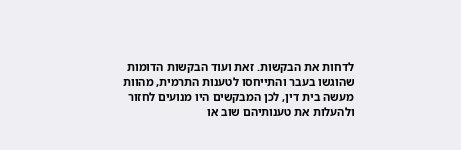לדחות את הבקשות. זאת ועוד הבקשות הדומות שהוגשו בעבר והתייחסו לטענות התרמית, מהוות מעשה בית דין, לכן המבקשים היו מנועים לחזור ולהעלות את טענותיהם שוב או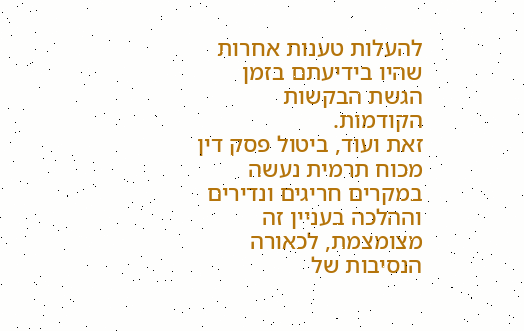להעלות טענות אחרות שהיו בידיעתם בזמן הגשת הבקשות הקודמות.
זאת ועוד, ביטול פסק דין מכוח תרמית נעשה במקרים חריגים ונדירים וההלכה בעניין זה מצומצמת, לכאורה הנסיבות של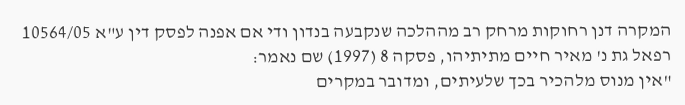המקרה דנן רחוקות מרחק רב מההלכה שנקבעה בנדון ודי אם אפנה לפסק דין ע"א 10564/05 רפאל גת נ' מאיר חיים מתיתיהו, פסקה 8 (1997) שם נאמר:
"אין מנוס מלהכיר בכך שלעיתים, ומדובר במקרים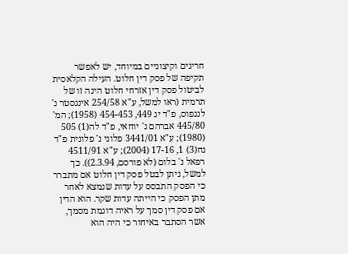חריגים וקיצוניים במיוחד, יש לאפשר תקיפה של פסק דין חלוט. העילה הקלאסית לביטול פסק דין אזרחי חלוט הינה זו של תרמית (ראו למשל, ע"א 254/58 אינגסטר נ' לנגפוס, פ"ד יג 449, 454-453 (1958); המ' 445/80 אברהם נ' יוחאי, פ"ד לה(1) 505 (1980); ע"א 3441/01 פלוני נ' פלונית פ"ד נח(3) 1, 17-16 (2004); ע"א 4511/91 רפאל נ' בלום (לא פורסם, 2.3.94)). כך למשל, ניתן לבטל פסק דין חלוט אם מתברר כי הפסק התבסס על עדות שנמצא לאחר מתן הפסק כי הייתה עדות שקר. הוא הדין אם פסק דין סמך על ראיה דוגמת מסמך, אשר הסתבר באיחור כי היה הוא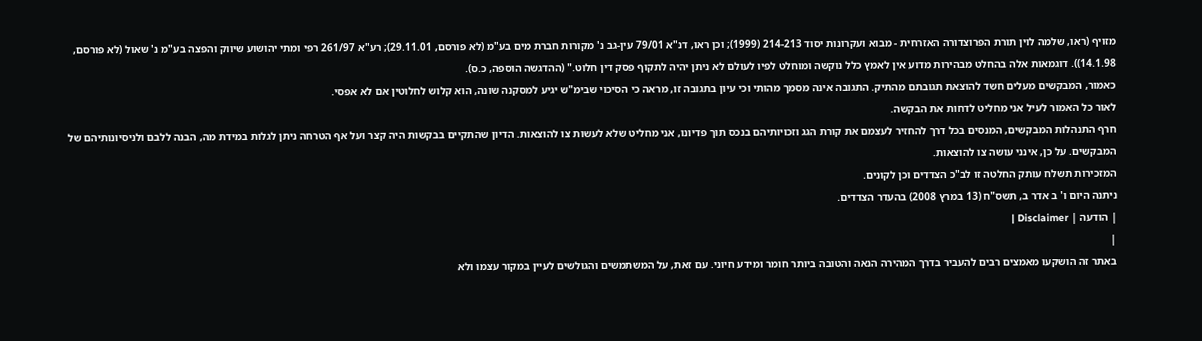מזויף (ראו, שלמה לוין תורת הפרוצדורה האזרחית - מבוא ועקרונות יסוד 214-213 (1999); וכן ראו, דנ"א 79/01 עין-גב נ' מקורות חברת מים בע"מ (לא פורסם, 29.11.01); רע"א 261/97 רפי ומתי יהושוע שיווק והפצה בע"מ נ' שאול (לא פורסם, 14.1.98)). דוגמאות אלה בהחלט מבהירות מדוע אין לאמץ כלל נוקשה ומוחלט לפיו לעולם לא ניתן יהיה לתקוף פסק דין חלוט." (ההדגשה הוספה, כ.ס).
כאמור, המבקשים מעלים חשד להוצאת תגובתם מהתיק. התגובה אינה מסמך מהותי וכי עיון בתגובה זו, מראה כי הסיכוי שבימ"ש יגיע למסקנה שונה, הוא קלוש לחלוטין אם לא אפסי.
לאור כל האמור לעיל אני מחליט לדחות את הבקשה.
חרף התנהלות המבקשים, המנסים בכל דרך להחזיר לעצמם את קורת הגג וזכויותיהם בנכס תוך פדיונו, אני מחליט שלא לעשות צו להוצאות. הדיון שהתקיים בבקשות היה קצר ועל אף הטרחה ניתן לגלות במידת מה, הבנה ללבם ולניסיונותיהם של המבקשים. על כן, אינני עושה צו להוצאות.
המזכירות תשלח עותק החלטה זו לב"כ הצדדים וכן לקונים.
ניתנה היום ו' ב אדר ב, תשס"ח (13 במרץ 2008) בהעדר הצדדים.
| הודעה | Disclaimer |
|
באתר זה הושקעו מאמצים רבים להעביר בדרך המהירה הנאה והטובה ביותר חומר ומידע חיוני. עם זאת, על המשתמשים והגולשים לעיין במקור עצמו ולא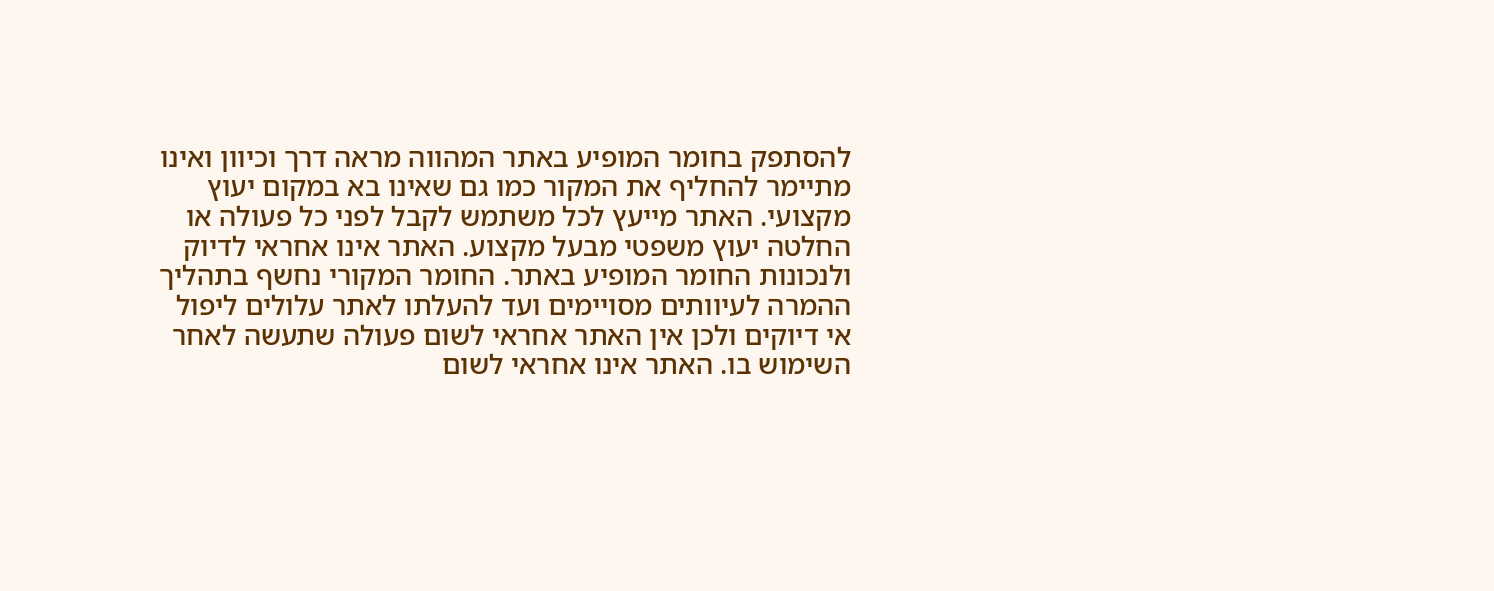להסתפק בחומר המופיע באתר המהווה מראה דרך וכיוון ואינו מתיימר להחליף את המקור כמו גם שאינו בא במקום יעוץ מקצועי. האתר מייעץ לכל משתמש לקבל לפני כל פעולה או החלטה יעוץ משפטי מבעל מקצוע. האתר אינו אחראי לדיוק ולנכונות החומר המופיע באתר. החומר המקורי נחשף בתהליך ההמרה לעיוותים מסויימים ועד להעלתו לאתר עלולים ליפול אי דיוקים ולכן אין האתר אחראי לשום פעולה שתעשה לאחר השימוש בו. האתר אינו אחראי לשום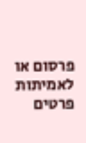פרסום או לאמיתות פרטים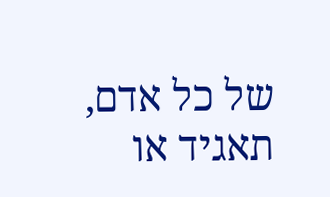של כל אדם, תאגיד או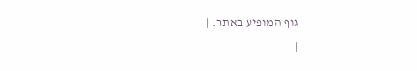גוף המופיע באתר. |
|